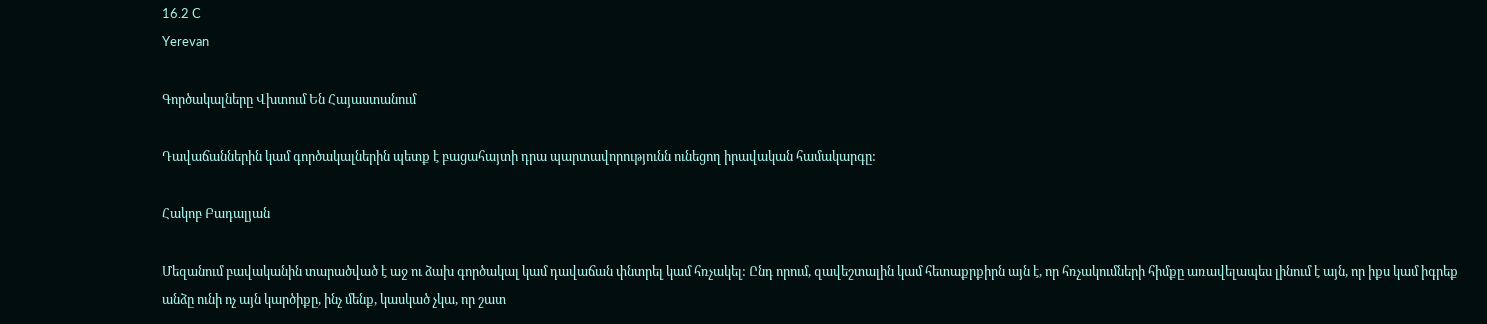16.2 C
Yerevan

Գործակալները Վխտում Են Հայաստանում

Դավաճաններին կամ գործակալներին պետք է բացահայտի դրա պարտավորությունն ունեցող իրավական համակարգը:

Հակոբ Բադալյան

Մեզանում բավականին տարածված է աջ ու ձախ գործակալ կամ դավաճան փնտրել կամ հռչակել: Ընդ որում, զավեշտալին կամ հետաքրքիրն այն է, որ հռչակումների հիմքը առավելապես լինում է այն, որ իքս կամ իգրեք անձը ունի ոչ այն կարծիքը, ինչ մենք, կասկած չկա, որ շատ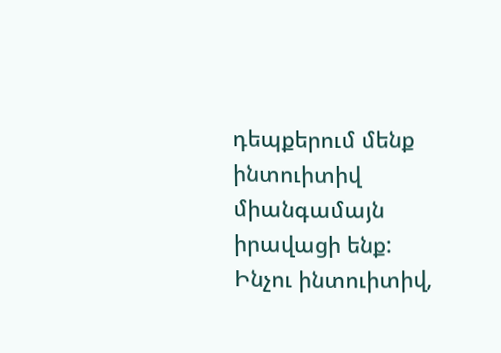դեպքերում մենք ինտուիտիվ միանգամայն իրավացի ենք: Ինչու ինտուիտիվ,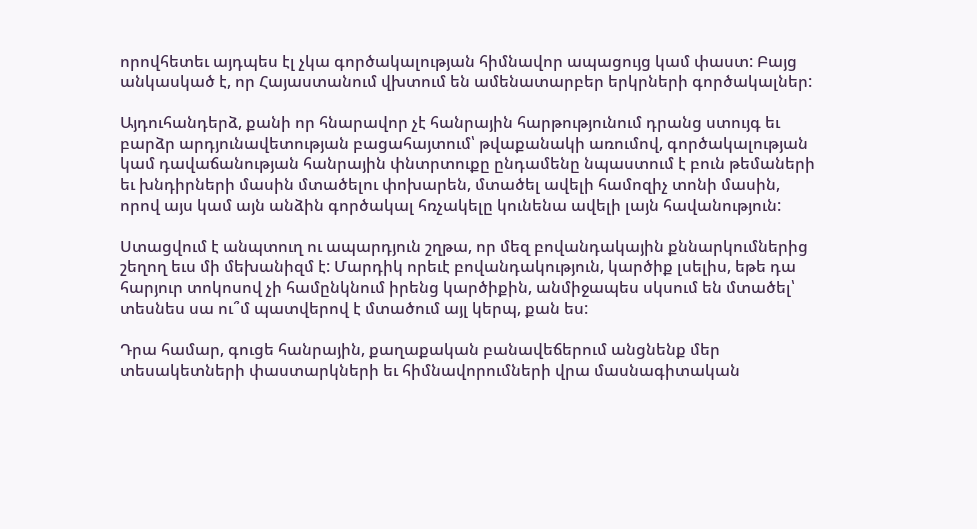որովհետեւ այդպես էլ չկա գործակալության հիմնավոր ապացույց կամ փաստ: Բայց անկասկած է, որ Հայաստանում վխտում են ամենատարբեր երկրների գործակալներ:

Այդուհանդերձ, քանի որ հնարավոր չէ հանրային հարթությունում դրանց ստույգ եւ բարձր արդյունավետության բացահայտում՝ թվաքանակի առումով, գործակալության կամ դավաճանության հանրային փնտրտուքը ընդամենը նպաստում է բուն թեմաների եւ խնդիրների մասին մտածելու փոխարեն, մտածել ավելի համոզիչ տոնի մասին, որով այս կամ այն անձին գործակալ հռչակելը կունենա ավելի լայն հավանություն:

Ստացվում է անպտուղ ու ապարդյուն շղթա, որ մեզ բովանդակային քննարկումներից շեղող եւս մի մեխանիզմ է: Մարդիկ որեւէ բովանդակություն, կարծիք լսելիս, եթե դա հարյուր տոկոսով չի համընկնում իրենց կարծիքին, անմիջապես սկսում են մտածել՝ տեսնես սա ու՞մ պատվերով է մտածում այլ կերպ, քան ես:

Դրա համար, գուցե հանրային, քաղաքական բանավեճերում անցնենք մեր տեսակետների փաստարկների եւ հիմնավորումների վրա մասնագիտական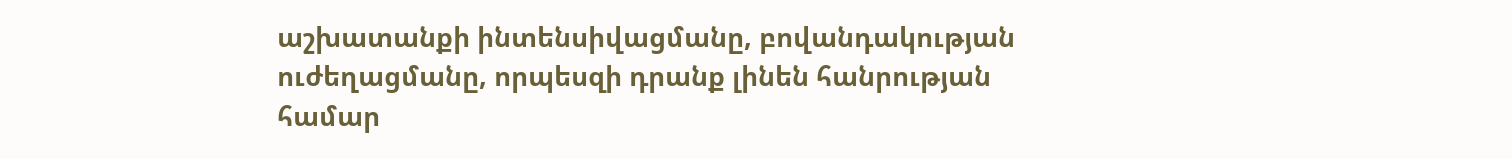աշխատանքի ինտենսիվացմանը, բովանդակության ուժեղացմանը, որպեսզի դրանք լինեն հանրության համար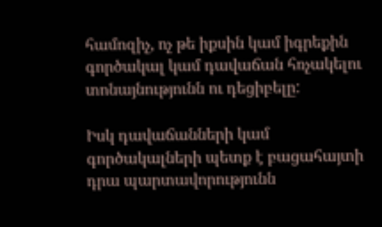համոզիչ, ոչ թե իքսին կամ իգրեքին գործակալ կամ դավաճան հռչակելու տոնայնությունն ու դեցիբելը:

Իսկ դավաճանների կամ գործակալների պետք է բացահայտի դրա պարտավորությունն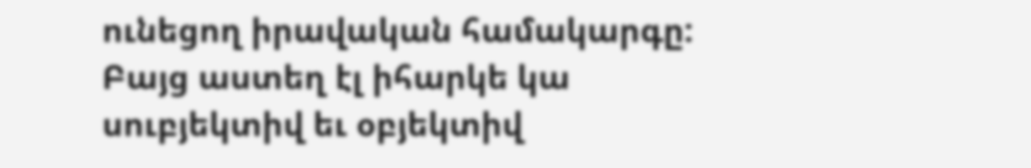ունեցող իրավական համակարգը: Բայց աստեղ էլ իհարկե կա սուբյեկտիվ եւ օբյեկտիվ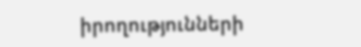իրողությունների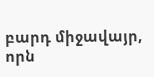բարդ միջավայր, որն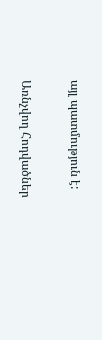այլ պատմություն է:

Առնչվող Հոդվածներ